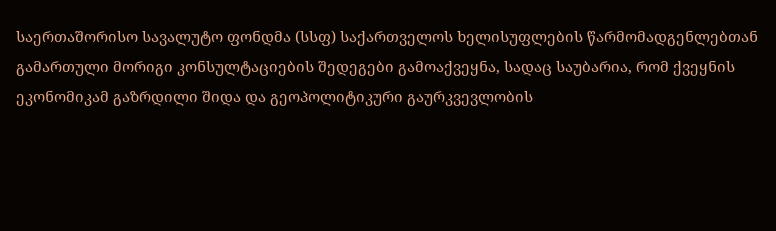საერთაშორისო სავალუტო ფონდმა (სსფ) საქართველოს ხელისუფლების წარმომადგენლებთან გამართული მორიგი კონსულტაციების შედეგები გამოაქვეყნა, სადაც საუბარია, რომ ქვეყნის ეკონომიკამ გაზრდილი შიდა და გეოპოლიტიკური გაურკვევლობის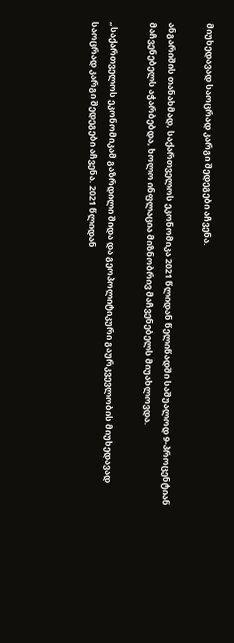მიუხედავად საოცრად კარგი შედეგები აჩვენა.

ანგარიშის თანახმად, საქართველოს ეკონომიკა 2021 წლიდან წელიწადში საშუალოდ 9-პროცენტიან მაჩვენებელს აჭარბებდა, ხოლო ინფლაცია მიზნობრივ მაჩვენებელს მიუახლოვდა.

„საქართველოს ეკონომიკამ გაზრდილი შიდა და გეოპოლიტიკური გაურკვევლობის მიუხედავად საოცრად კარგი შედეგები აჩვენა. 2021 წლიდან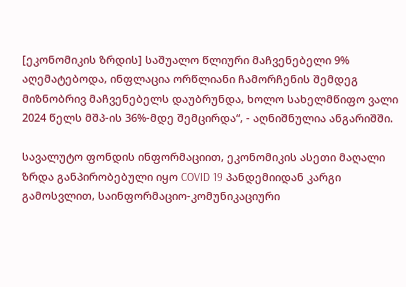[ეკონომიკის ზრდის] საშუალო წლიური მაჩვენებელი 9% აღემატებოდა, ინფლაცია ორწლიანი ჩამორჩენის შემდეგ მიზნობრივ მაჩვენებელს დაუბრუნდა, ხოლო სახელმწიფო ვალი 2024 წელს მშპ-ის 36%-მდე შემცირდა“, - აღნიშნულია ანგარიშში.

სავალუტო ფონდის ინფორმაციით, ეკონომიკის ასეთი მაღალი ზრდა განპირობებული იყო COVID 19 პანდემიიდან კარგი გამოსვლით, საინფორმაციო-კომუნიკაციური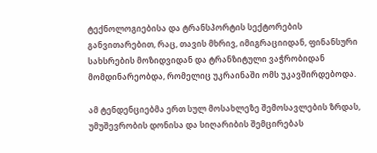ტექნოლოგიებისა და ტრანსპორტის სექტორების განვითარებით, რაც, თავის მხრივ, იმიგრაციიდან, ფინანსური სახსრების მოზიდვიდან და ტრანზიტული ვაჭრობიდან მომდინარეობდა, რომელიც უკრაინაში ომს უკავშირდებოდა.

ამ ტენდენციებმა ერთ სულ მოსახლეზე შემოსავლების ზრდას, უმუშევრობის დონისა და სიღარიბის შემცირებას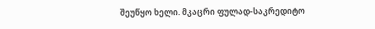შეუწყო ხელი. მკაცრი ფულად-საკრედიტო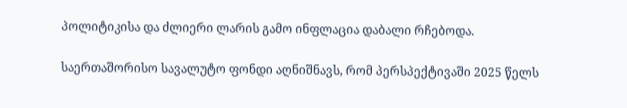პოლიტიკისა და ძლიერი ლარის გამო ინფლაცია დაბალი რჩებოდა.

საერთაშორისო სავალუტო ფონდი აღნიშნავს, რომ პერსპექტივაში 2025 წელს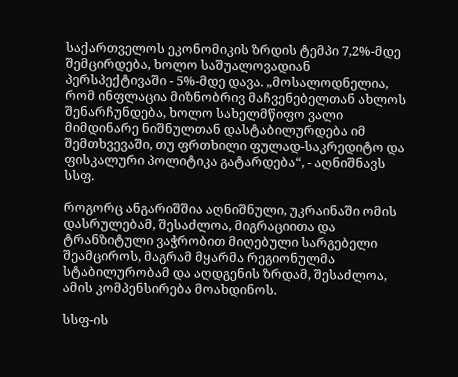საქართველოს ეკონომიკის ზრდის ტემპი 7,2%-მდე შემცირდება, ხოლო საშუალოვადიან პერსპექტივაში - 5%-მდე დავა. „მოსალოდნელია, რომ ინფლაცია მიზნობრივ მაჩვენებელთან ახლოს შენარჩუნდება, ხოლო სახელმწიფო ვალი მიმდინარე ნიშნულთან დასტაბილურდება იმ შემთხვევაში, თუ ფრთხილი ფულად-საკრედიტო და ფისკალური პოლიტიკა გატარდება“, - აღნიშნავს სსფ.

როგორც ანგარიშშია აღნიშნული, უკრაინაში ომის დასრულებამ, შესაძლოა, მიგრაციითა და ტრანზიტული ვაჭრობით მიღებული სარგებელი შეამციროს, მაგრამ მყარმა რეგიონულმა სტაბილურობამ და აღდგენის ზრდამ, შესაძლოა, ამის კომპენსირება მოახდინოს.

სსფ-ის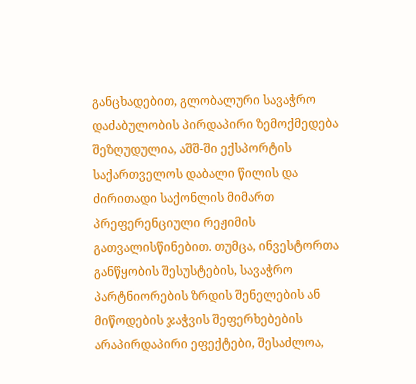განცხადებით, გლობალური სავაჭრო დაძაბულობის პირდაპირი ზემოქმედება შეზღუდულია, აშშ-ში ექსპორტის საქართველოს დაბალი წილის და ძირითადი საქონლის მიმართ პრეფერენციული რეჟიმის გათვალისწინებით. თუმცა, ინვესტორთა განწყობის შესუსტების, სავაჭრო პარტნიორების ზრდის შენელების ან მიწოდების ჯაჭვის შეფერხებების არაპირდაპირი ეფექტები, შესაძლოა,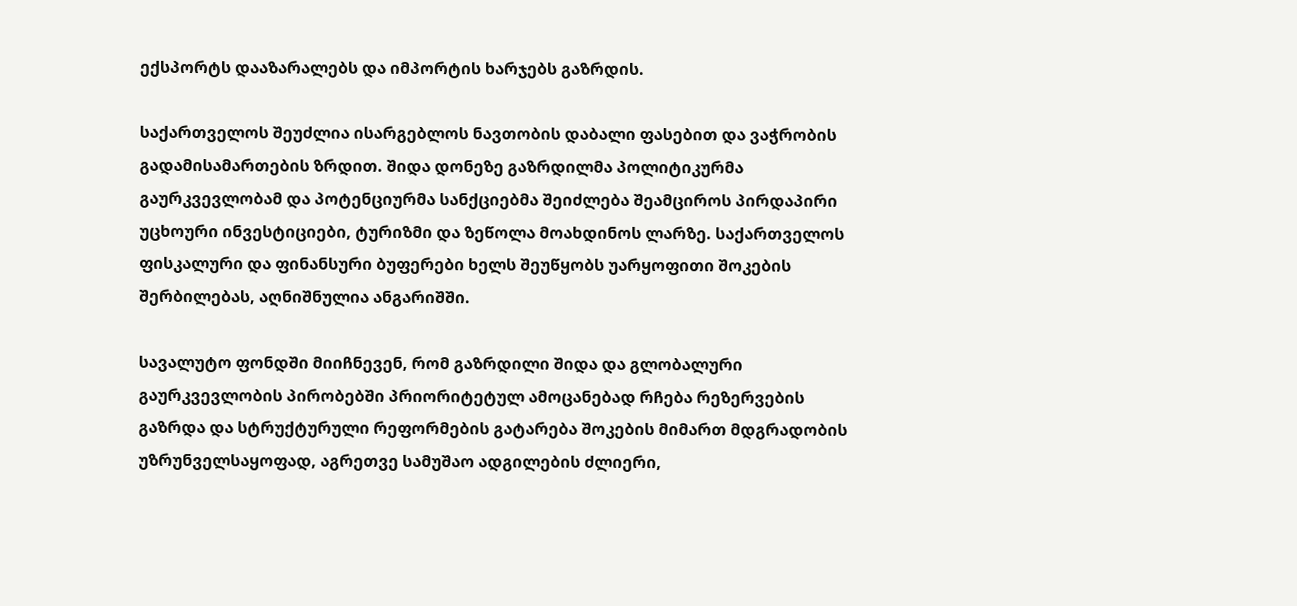ექსპორტს დააზარალებს და იმპორტის ხარჯებს გაზრდის.

საქართველოს შეუძლია ისარგებლოს ნავთობის დაბალი ფასებით და ვაჭრობის გადამისამართების ზრდით. შიდა დონეზე გაზრდილმა პოლიტიკურმა გაურკვევლობამ და პოტენციურმა სანქციებმა შეიძლება შეამციროს პირდაპირი უცხოური ინვესტიციები, ტურიზმი და ზეწოლა მოახდინოს ლარზე. საქართველოს ფისკალური და ფინანსური ბუფერები ხელს შეუწყობს უარყოფითი შოკების შერბილებას, აღნიშნულია ანგარიშში.

სავალუტო ფონდში მიიჩნევენ, რომ გაზრდილი შიდა და გლობალური გაურკვევლობის პირობებში პრიორიტეტულ ამოცანებად რჩება რეზერვების გაზრდა და სტრუქტურული რეფორმების გატარება შოკების მიმართ მდგრადობის უზრუნველსაყოფად, აგრეთვე სამუშაო ადგილების ძლიერი,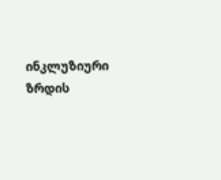ინკლუზიური ზრდის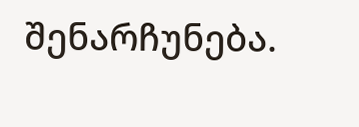შენარჩუნება.